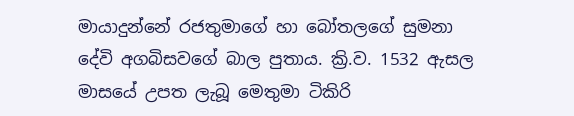මායාදුන්නේ රජතුමාගේ හා බෝතලගේ සුමනා දේවි අගබිසවගේ බාල පුතාය. ක්‍රි.ව. 1532 ඇසල මාසයේ උපත ලැබූ මෙතුමා ටිකිරි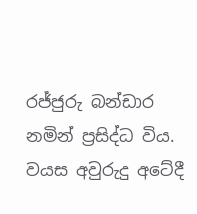රජ්ජුරු බන්ඩාර නමින් ප්‍රසිද්ධ විය. වයස අවුරුදු අටේදී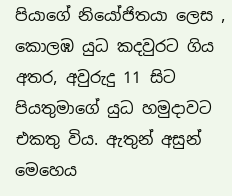පියාගේ නියෝජිතයා ලෙස , කොලඹ යුධ කදවුරට ගිය අතර, අවුරුදු 11 සිට පියතුමාගේ යුධ හමුදාවට එකතු විය. ඇතුන් අසුන් මෙහෙය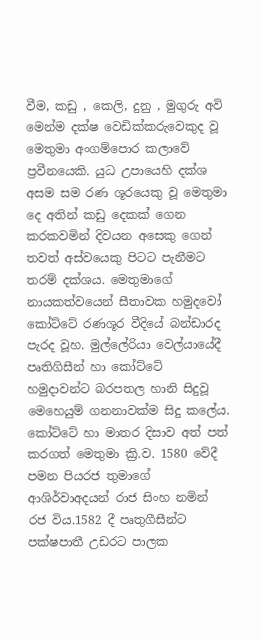වීම, කඩු , කෙලි, දුනු , මුගුරු අවි මෙන්ම දක්ෂ වෙඩික්කරුවෙකුද වූ මෙතුමා අංගම්පොර කලාවේ ප්‍රවීනයෙකි. යුධ උපායෙහි දක්ශ අසම සම රණ ශූරයෙකු වූ මෙතුමා දෙ අතින් කඩු දෙකක් ගෙන කරකවමින් දිවයන අසෙකු ගෙන් තවත් අස්වයෙකු පිටට පැනීමට තරම් දක්ශය. මෙතුමාගේ නායකත්වයෙන් සීතාවක හමුදවෝ කෝට්ටේ රණශූර වීදියේ බන්ඩාරද පැරද වූහ. මුල්ලේරියා වෙල්යායේදී පෘතිගිසීන් හා කෝට්ටේ හමුදාවන්ට බරපතල හානි සිදුවූ මෙහෙයුම් ගනනාවක්ම සිදු කලේය. කෝට්ටේ හා මාතර දිසාව අත් පත් කරගත් මෙතුමා ක්‍රි.ව. 1580 වේදී පමන පියරජ තුමාගේ ආශිර්වාඅදයන් රාජ සිංහ නමින් රජ විය.1582 දී පෘතුගීසීන්ට පක්ෂපාතී උඩරට පාලක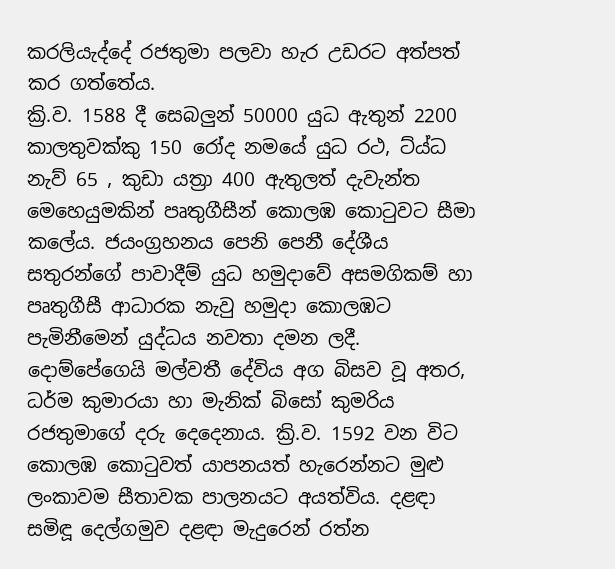කරලියැද්දේ රජතුමා පලවා හැර උඩරට අත්පත් කර ගත්තේය.
ක්‍රි.ව. 1588 දී සෙබලුන් 50000 යුධ ඇතුන් 2200 කාලතුවක්කු 150 රෝද නමයේ යුධ රථ, ට්ය්ධ නැව් 65 , කුඩා යත්‍රා 400 ඇතුලත් දැවැන්ත මෙහෙයුමකින් පෘතුගීසීන් කොලඹ කො‍ටුවට සීමා කලේය. ජයංග්‍රහනය පෙනි පෙනී දේශීය සතුරන්ගේ පාවාදීම් යුධ හමුදාවේ අසමගිකම් හා පෘතුගීසී ආධාරක නැවු හමුදා කොලඹට පැමිනීමෙන් යුද්ධය නවතා දමන ලදී.
දොම්පේගෙයි මල්වතී දේවිය අග බිසව වූ අතර, ධර්ම කුමාරයා හා මැනික් බිසෝ කුමරිය රජතුමාගේ දරු දෙදෙනාය. ක්‍රි.ව. 1592 වන විට කොලඹ කො‍ටුවත් යාපනයත් හැරෙන්නට මුළු ලංකාවම සීතාවක පාලනයට අයත්විය. දළඳා සමිඳූ දෙල්ගමුව දළඳා මැදුරෙන් රත්න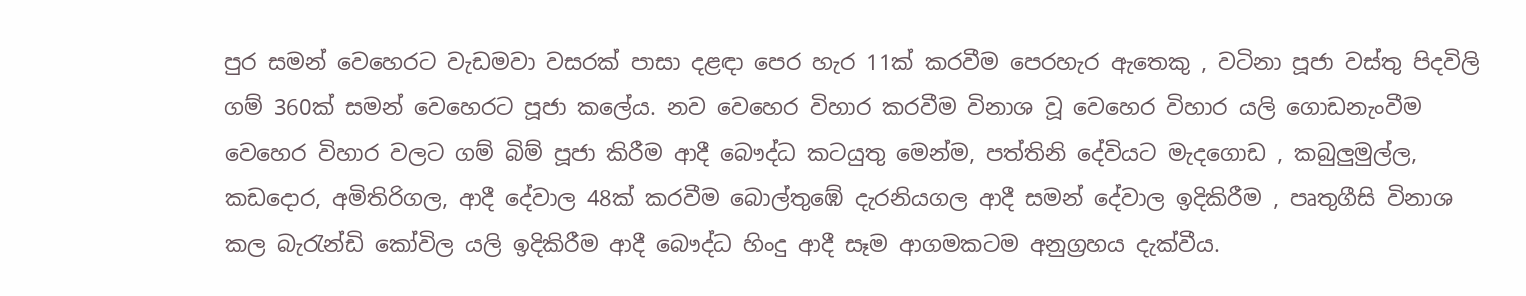පුර සමන් වෙහෙරට වැඩමවා වසරක් පාසා දළඳා පෙර හැර 11ක් කරවීම පෙරහැර ඇතෙකු , වටිනා පූජා වස්තු පිදවිලි ගම් 360ක් සමන් වෙහෙරට පූජා කලේය. නව වෙහෙර විහාර කරවීම විනාශ වූ වෙහෙර විහාර යලි ගොඩනැංවීම වෙහෙර විහාර වලට ගම් බිම් පූජා කිරීම ආදී බෞද්ධ කටයුතු මෙන්ම, පත්තිනි දේවියට මැදගොඩ , කබුලුමුල්ල, කඩදොර, අමිතිරිගල, ආදී දේවාල 48ක් කරවීම බොල්තුඹේ දැරනියගල ආදී සමන් දේවාල ඉදිකිරීම , පෘතුගීසි විනාශ කල බැ‍රැන්ඩි කෝවිල යලි ඉදිකිරීම ආදී බෞද්ධ හිංදු ආදී සෑම ආගමකටම අනුග්‍රහය දැක්වීය.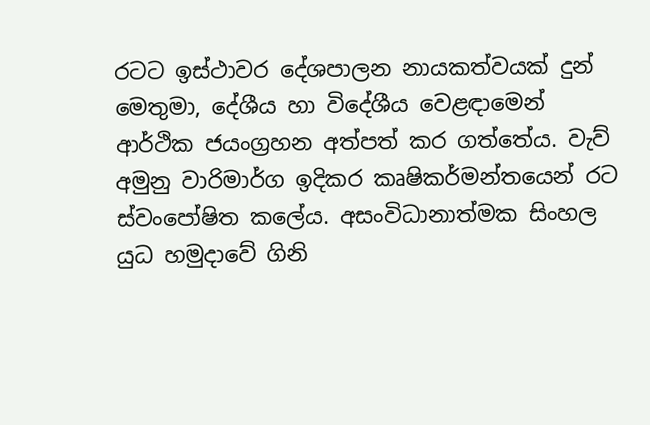රටට ඉස්ථාවර දේශපාලන නායකත්වයක් දුන් මෙතුමා, දේශීය හා විදේශීය වෙළඳාමෙන් ආර්ථික ජයංග්‍රහන අත්පත් කර ගත්තේය. වැව් අමුනු වාරිමාර්ග ඉදිකර කෘෂිකර්මන්තයෙන් රට ස්වංපෝෂිත කලේය. අසංවිධානාත්මක සිංහල යුධ හමුදාවේ ගිනි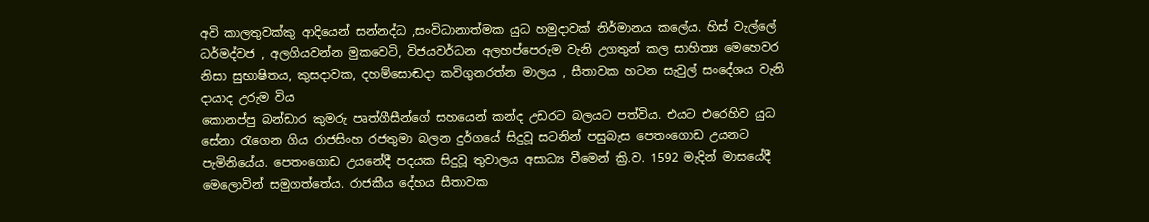අවි කාලතුවක්කු ආදියෙන් සන්නද්ධ ,සංවිධානාත්මක යුධ හමුදාවක් නිර්මානය කලේය. හිස් වැල්ලේ ධර්මද්වජ , අලගියවන්න මුකවෙටි, විජයවර්ධන අලහප්පෙරුම වැනි උගතුන් කල සාහිත්‍ය මෙහෙවර නිසා සුභාෂිතය, කුසදාවක, දහම්සොඬදා කවිගුනරත්න මාලය , සීතාවක හටන සැවුල් සංදේශය වැනි දායාද උරුම විය
කොනප්පු බන්ඩාර කුමරු පෘත්ගීසීන්ගේ සහයෙන් කන්ද උඩරට බලයට පත්විය. එයට එරෙහිව යුධ සේනා ‍රැගෙන ගිය රාජසිංහ රජතුමා බලන දුර්ගයේ සිදුවූ සටනින් පසුබැස පෙතංගොඩ උයනට පැමිනියේය. පෙතංගොඩ උයනේදී පදයක සිදුවූ තුවාලය අසාධ්‍ය වීමෙන් ක්‍රි.ව. 1592 මැදින් මාසයේදී මෙලොවින් සමුගත්තේය. රාජකීය දේහය සීතාවක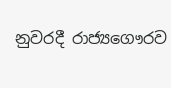නුවරදී රාජ්‍යගෞරව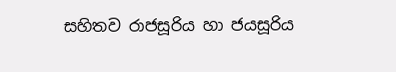සහිතව රාජසූරිය හා ජයසූරිය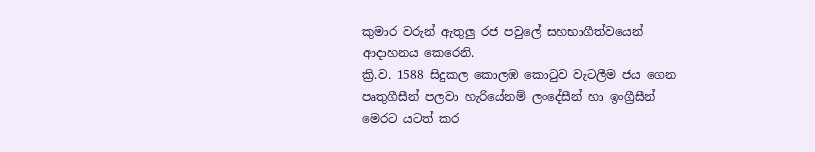කුමාර වරුන් ඇතුලු රජ පවුලේ සහභාගීත්වයෙන් ආදාහනය කෙරෙනි.
ක්‍රි.ව. 1588 සිදුකල කොලඹ කො‍ටුව වැටලීම ජය ගෙන පෘතුගීසීන් පලවා හැරියේනම් ලංදේසීන් හා ඉංග්‍රීසීන් මෙරට යටත් කර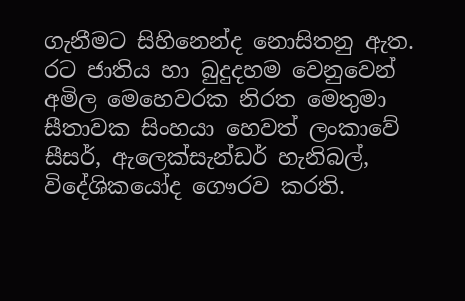ගැනීමට සිහිනෙන්ද නොසිතනු ඇත. රට ජාතිය හා බුදුදහම වෙනුවෙන් අමිල මෙහෙවරක නිරත මෙතුමා සීතාවක සිංහයා හෙවත් ලංකාවේ සීසර්, ඇලෙක්සැන්ඩර් හැනිබල්, විදේශිකයෝද ගෞරව කරති.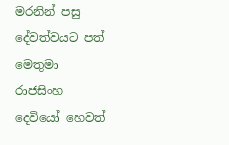මරනින් පසු දේවත්වයට පත් මෙතුමා රාජසිංහ දෙවියෝ හෙවත්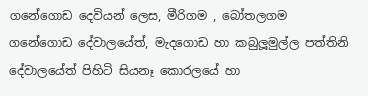ගනේගොඩ දෙවියන් ලෙස, මීරිගම , බෝතලගම ගනේගොඩ දේවාලයේත්, මැදගොඩ හා කබුලූමුල්ල පත්තිනි දේවාලයේත් පිහිටි සියනෑ කොරලයේ හා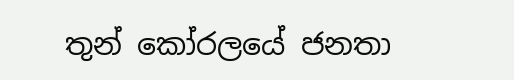තුන් කෝරලයේ ජනතා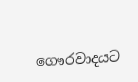ගෞරවාදයට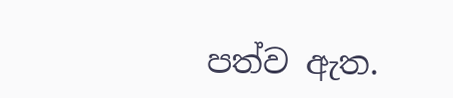පත්ව ඇත.